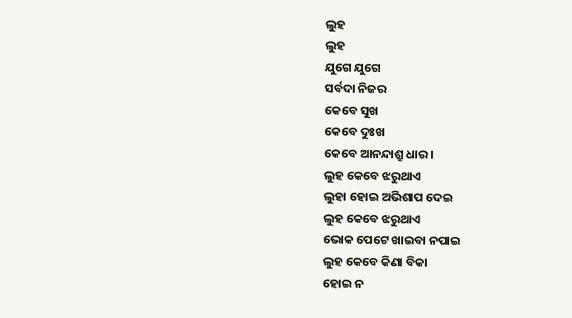ଲୁହ
ଲୁହ
ଯୁଗେ ଯୁଗେ
ସର୍ବଦା ନିଜର
କେବେ ସୁଖ
କେବେ ଦୁଃଖ
କେବେ ଆନନ୍ଦାଶ୍ରୁ ଧାର ।
ଲୁହ କେବେ ଝରୁଥାଏ
ଲୁହା ହୋଇ ଅଭିଶାପ ଦେଇ
ଲୁହ କେବେ ଝରୁଥାଏ
ଭୋକ ପେଟେ ଖାଇବା ନପାଇ
ଲୁହ କେବେ କିଣା ବିକା
ହୋଇ ନ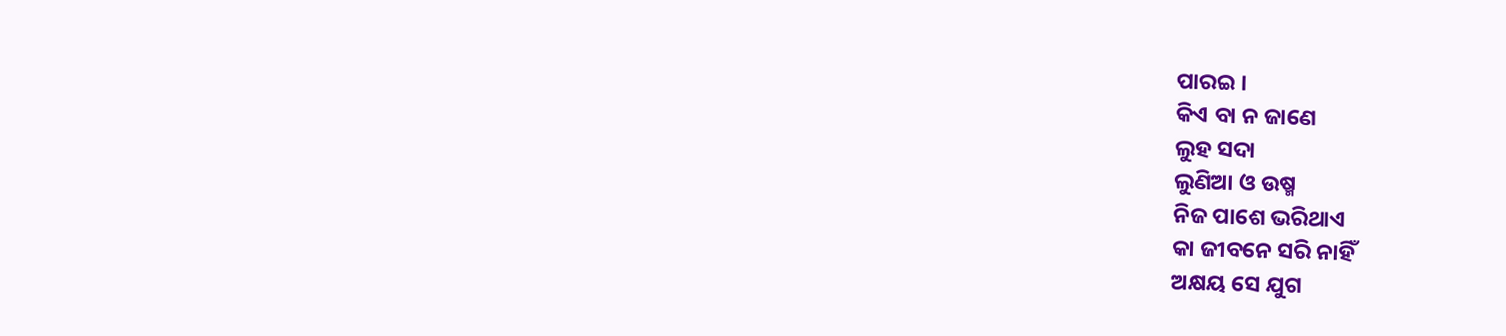ପାରଇ ।
କିଏ ବା ନ ଜାଣେ
ଲୁହ ସଦା
ଲୁଣିଆ ଓ ଉଷ୍ମ
ନିଜ ପାଶେ ଭରିଥାଏ
କା ଜୀବନେ ସରି ନାହିଁ
ଅକ୍ଷୟ ସେ ଯୁଗ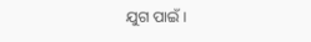ଯୁଗ ପାଇଁ ।